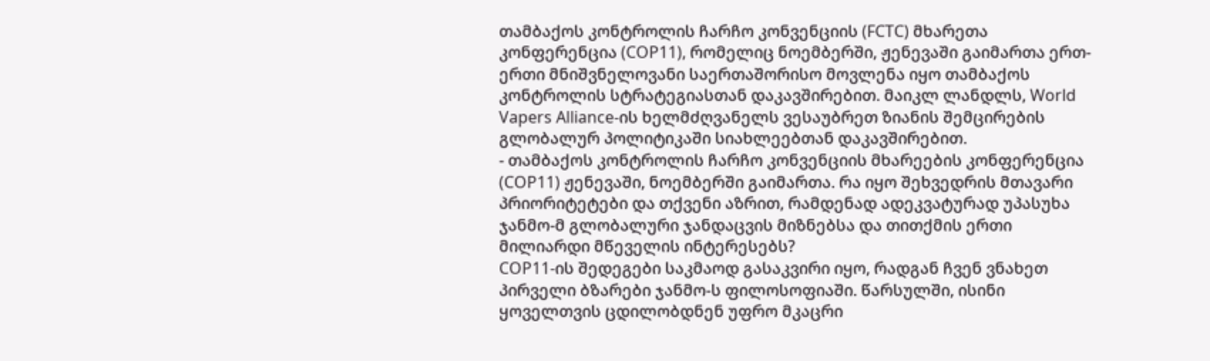თამბაქოს კონტროლის ჩარჩო კონვენციის (FCTC) მხარეთა კონფერენცია (COP11), რომელიც ნოემბერში, ჟენევაში გაიმართა ერთ-ერთი მნიშვნელოვანი საერთაშორისო მოვლენა იყო თამბაქოს კონტროლის სტრატეგიასთან დაკავშირებით. მაიკლ ლანდლს, World Vapers Alliance-ის ხელმძღვანელს ვესაუბრეთ ზიანის შემცირების გლობალურ პოლიტიკაში სიახლეებთან დაკავშირებით.
- თამბაქოს კონტროლის ჩარჩო კონვენციის მხარეების კონფერენცია (COP11) ჟენევაში, ნოემბერში გაიმართა. რა იყო შეხვედრის მთავარი პრიორიტეტები და თქვენი აზრით, რამდენად ადეკვატურად უპასუხა ჯანმო-მ გლობალური ჯანდაცვის მიზნებსა და თითქმის ერთი მილიარდი მწეველის ინტერესებს?
COP11-ის შედეგები საკმაოდ გასაკვირი იყო, რადგან ჩვენ ვნახეთ პირველი ბზარები ჯანმო-ს ფილოსოფიაში. წარსულში, ისინი ყოველთვის ცდილობდნენ უფრო მკაცრი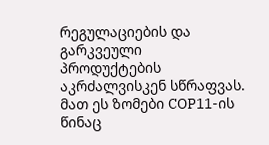რეგულაციების და გარკვეული პროდუქტების აკრძალვისკენ სწრაფვას. მათ ეს ზომები COP11-ის წინაც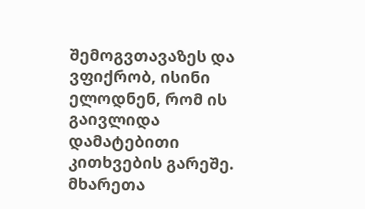შემოგვთავაზეს და ვფიქრობ, ისინი ელოდნენ, რომ ის გაივლიდა დამატებითი კითხვების გარეშე.
მხარეთა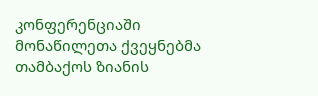კონფერენციაში მონაწილეთა ქვეყნებმა თამბაქოს ზიანის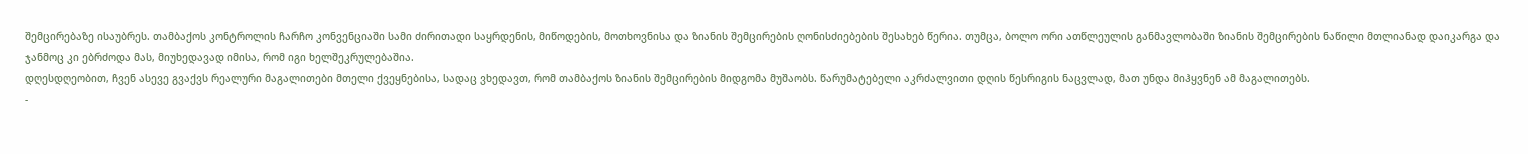შემცირებაზე ისაუბრეს. თამბაქოს კონტროლის ჩარჩო კონვენციაში სამი ძირითადი საყრდენის, მიწოდების, მოთხოვნისა და ზიანის შემცირების ღონისძიებების შესახებ წერია. თუმცა, ბოლო ორი ათწლეულის განმავლობაში ზიანის შემცირების ნაწილი მთლიანად დაიკარგა და ჯანმოც კი ებრძოდა მას, მიუხედავად იმისა, რომ იგი ხელშეკრულებაშია.
დღესდღეობით, ჩვენ ასევე გვაქვს რეალური მაგალითები მთელი ქვეყნებისა, სადაც ვხედავთ, რომ თამბაქოს ზიანის შემცირების მიდგომა მუშაობს. წარუმატებელი აკრძალვითი დღის წესრიგის ნაცვლად, მათ უნდა მიჰყვნენ ამ მაგალითებს.
-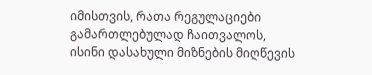იმისთვის, რათა რეგულაციები გამართლებულად ჩაითვალოს, ისინი დასახული მიზნების მიღწევის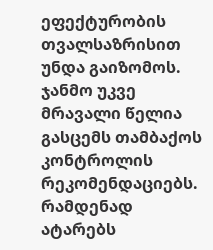ეფექტურობის თვალსაზრისით უნდა გაიზომოს. ჯანმო უკვე მრავალი წელია გასცემს თამბაქოს კონტროლის რეკომენდაციებს. რამდენად ატარებს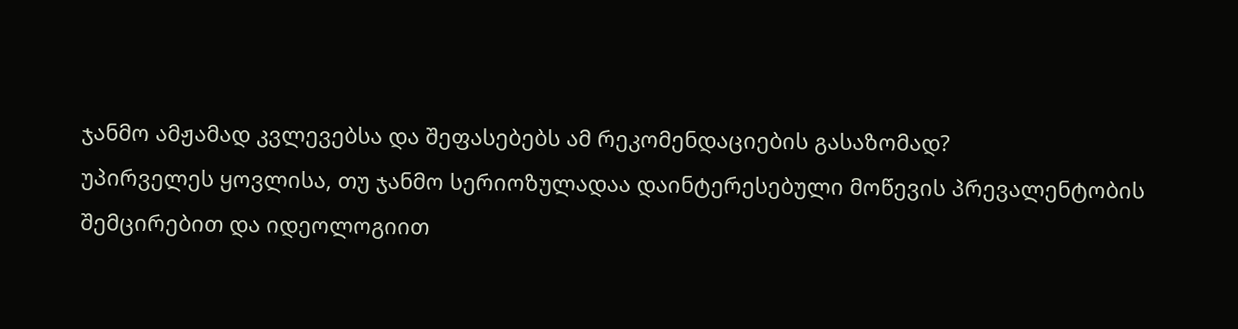ჯანმო ამჟამად კვლევებსა და შეფასებებს ამ რეკომენდაციების გასაზომად?
უპირველეს ყოვლისა, თუ ჯანმო სერიოზულადაა დაინტერესებული მოწევის პრევალენტობის შემცირებით და იდეოლოგიით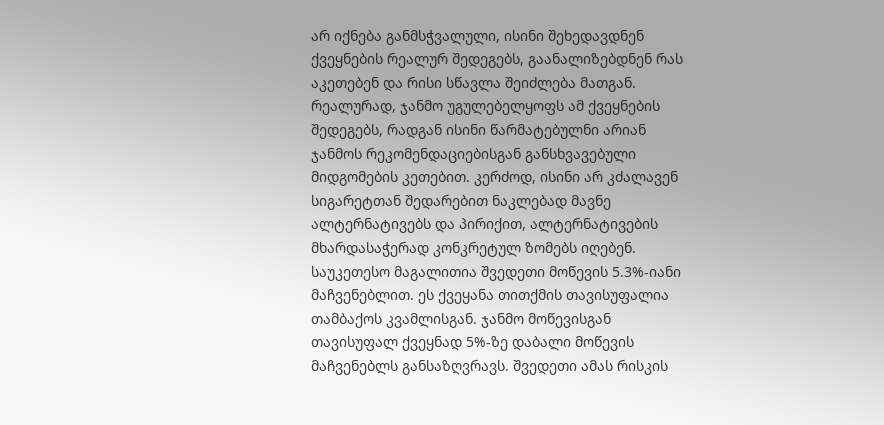არ იქნება განმსჭვალული, ისინი შეხედავდნენ ქვეყნების რეალურ შედეგებს, გაანალიზებდნენ რას აკეთებენ და რისი სწავლა შეიძლება მათგან. რეალურად, ჯანმო უგულებელყოფს ამ ქვეყნების შედეგებს, რადგან ისინი წარმატებულნი არიან ჯანმოს რეკომენდაციებისგან განსხვავებული მიდგომების კეთებით. კერძოდ, ისინი არ კძალავენ სიგარეტთან შედარებით ნაკლებად მავნე ალტერნატივებს და პირიქით, ალტერნატივების მხარდასაჭერად კონკრეტულ ზომებს იღებენ.
საუკეთესო მაგალითია შვედეთი მოწევის 5.3%-იანი მაჩვენებლით. ეს ქვეყანა თითქმის თავისუფალია თამბაქოს კვამლისგან. ჯანმო მოწევისგან თავისუფალ ქვეყნად 5%-ზე დაბალი მოწევის მაჩვენებლს განსაზღვრავს. შვედეთი ამას რისკის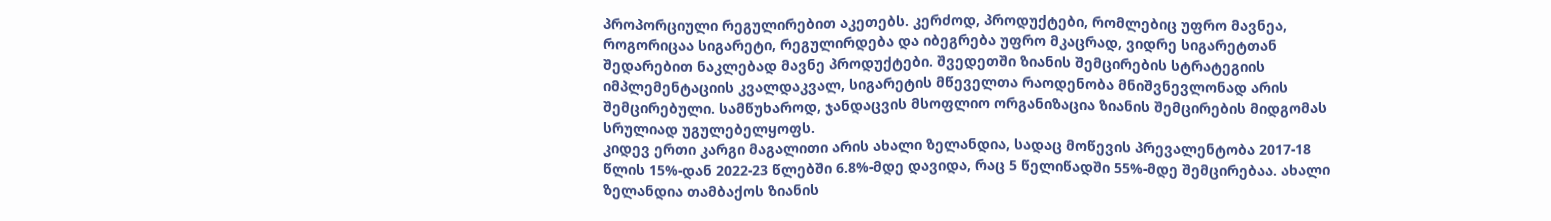პროპორციული რეგულირებით აკეთებს. კერძოდ, პროდუქტები, რომლებიც უფრო მავნეა, როგორიცაა სიგარეტი, რეგულირდება და იბეგრება უფრო მკაცრად, ვიდრე სიგარეტთან შედარებით ნაკლებად მავნე პროდუქტები. შვედეთში ზიანის შემცირების სტრატეგიის იმპლემენტაციის კვალდაკვალ, სიგარეტის მწეველთა რაოდენობა მნიშვნევლონად არის შემცირებული. სამწუხაროდ, ჯანდაცვის მსოფლიო ორგანიზაცია ზიანის შემცირების მიდგომას სრულიად უგულებელყოფს.
კიდევ ერთი კარგი მაგალითი არის ახალი ზელანდია, სადაც მოწევის პრევალენტობა 2017-18 წლის 15%-დან 2022-23 წლებში 6.8%-მდე დავიდა, რაც 5 წელიწადში 55%-მდე შემცირებაა. ახალი ზელანდია თამბაქოს ზიანის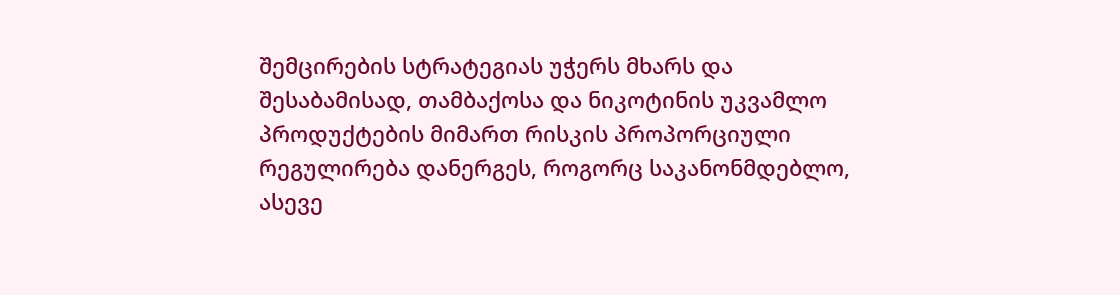შემცირების სტრატეგიას უჭერს მხარს და შესაბამისად, თამბაქოსა და ნიკოტინის უკვამლო პროდუქტების მიმართ რისკის პროპორციული რეგულირება დანერგეს, როგორც საკანონმდებლო, ასევე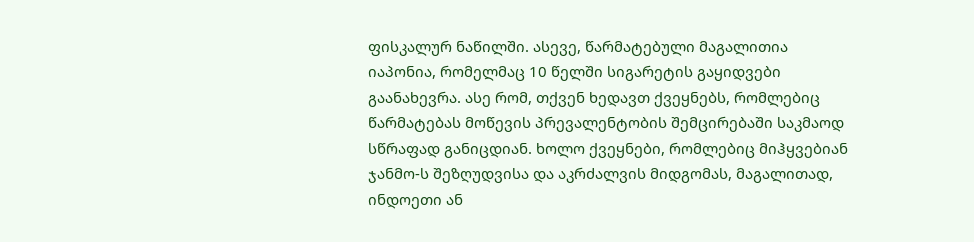ფისკალურ ნაწილში. ასევე, წარმატებული მაგალითია იაპონია, რომელმაც 10 წელში სიგარეტის გაყიდვები გაანახევრა. ასე რომ, თქვენ ხედავთ ქვეყნებს, რომლებიც წარმატებას მოწევის პრევალენტობის შემცირებაში საკმაოდ სწრაფად განიცდიან. ხოლო ქვეყნები, რომლებიც მიჰყვებიან ჯანმო-ს შეზღუდვისა და აკრძალვის მიდგომას, მაგალითად, ინდოეთი ან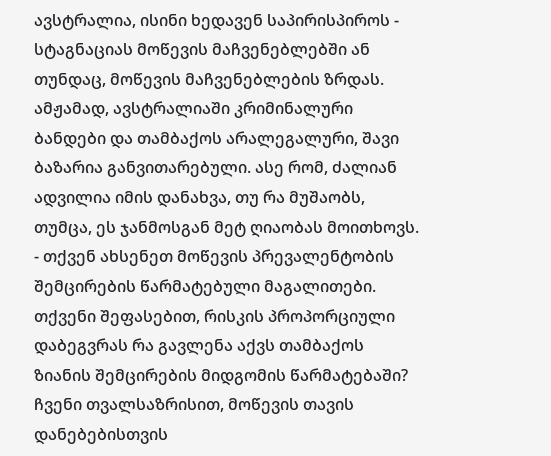ავსტრალია, ისინი ხედავენ საპირისპიროს - სტაგნაციას მოწევის მაჩვენებლებში ან თუნდაც, მოწევის მაჩვენებლების ზრდას. ამჟამად, ავსტრალიაში კრიმინალური ბანდები და თამბაქოს არალეგალური, შავი ბაზარია განვითარებული. ასე რომ, ძალიან ადვილია იმის დანახვა, თუ რა მუშაობს, თუმცა, ეს ჯანმოსგან მეტ ღიაობას მოითხოვს.
- თქვენ ახსენეთ მოწევის პრევალენტობის შემცირების წარმატებული მაგალითები. თქვენი შეფასებით, რისკის პროპორციული დაბეგვრას რა გავლენა აქვს თამბაქოს ზიანის შემცირების მიდგომის წარმატებაში?
ჩვენი თვალსაზრისით, მოწევის თავის დანებებისთვის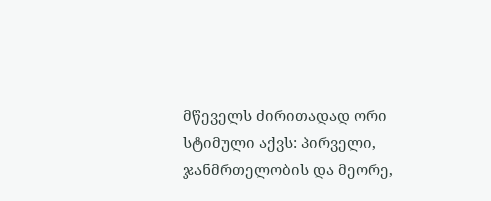მწეველს ძირითადად ორი სტიმული აქვს: პირველი, ჯანმრთელობის და მეორე,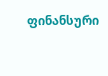ფინანსური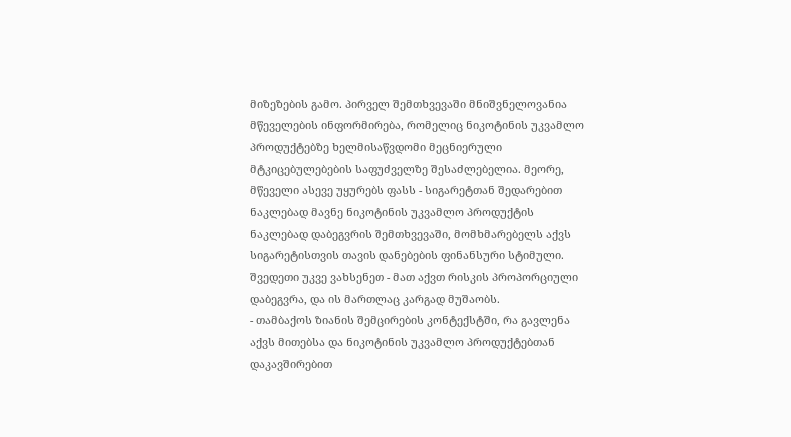მიზეზების გამო. პირველ შემთხვევაში მნიშვნელოვანია მწეველების ინფორმირება, რომელიც ნიკოტინის უკვამლო პროდუქტებზე ხელმისაწვდომი მეცნიერული მტკიცებულებების საფუძველზე შესაძლებელია. მეორე, მწეველი ასევე უყურებს ფასს - სიგარეტთან შედარებით ნაკლებად მავნე ნიკოტინის უკვამლო პროდუქტის ნაკლებად დაბეგვრის შემთხვევაში, მომხმარებელს აქვს სიგარეტისთვის თავის დანებების ფინანსური სტიმული. შვედეთი უკვე ვახსენეთ - მათ აქვთ რისკის პროპორციული დაბეგვრა, და ის მართლაც კარგად მუშაობს.
- თამბაქოს ზიანის შემცირების კონტექსტში, რა გავლენა აქვს მითებსა და ნიკოტინის უკვამლო პროდუქტებთან დაკავშირებით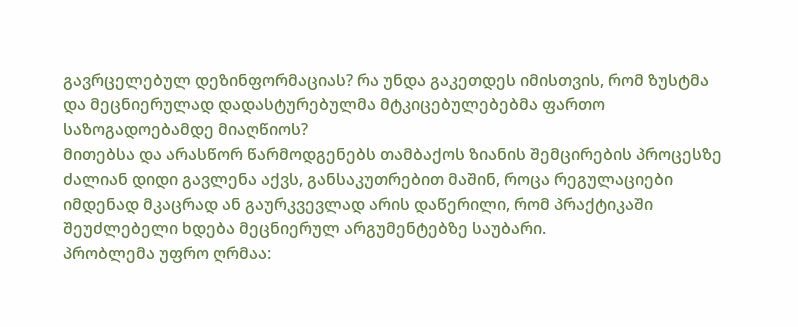გავრცელებულ დეზინფორმაციას? რა უნდა გაკეთდეს იმისთვის, რომ ზუსტმა და მეცნიერულად დადასტურებულმა მტკიცებულებებმა ფართო საზოგადოებამდე მიაღწიოს?
მითებსა და არასწორ წარმოდგენებს თამბაქოს ზიანის შემცირების პროცესზე ძალიან დიდი გავლენა აქვს, განსაკუთრებით მაშინ, როცა რეგულაციები იმდენად მკაცრად ან გაურკვევლად არის დაწერილი, რომ პრაქტიკაში შეუძლებელი ხდება მეცნიერულ არგუმენტებზე საუბარი.
პრობლემა უფრო ღრმაა: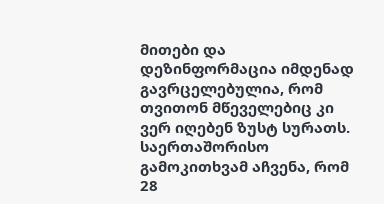მითები და დეზინფორმაცია იმდენად გავრცელებულია, რომ თვითონ მწეველებიც კი ვერ იღებენ ზუსტ სურათს. საერთაშორისო გამოკითხვამ აჩვენა, რომ 28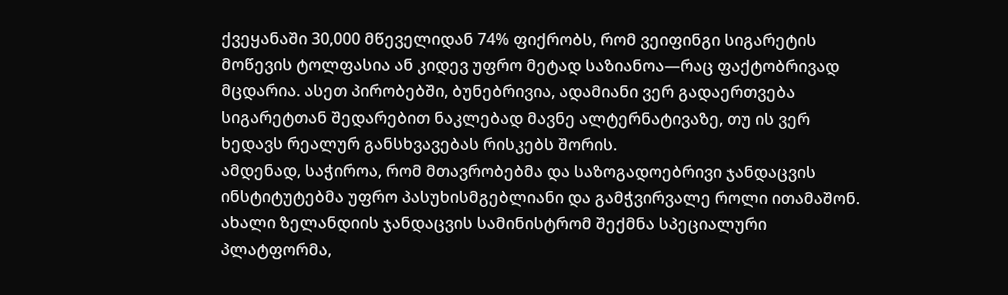ქვეყანაში 30,000 მწეველიდან 74% ფიქრობს, რომ ვეიფინგი სიგარეტის მოწევის ტოლფასია ან კიდევ უფრო მეტად საზიანოა—რაც ფაქტობრივად მცდარია. ასეთ პირობებში, ბუნებრივია, ადამიანი ვერ გადაერთვება სიგარეტთან შედარებით ნაკლებად მავნე ალტერნატივაზე, თუ ის ვერ ხედავს რეალურ განსხვავებას რისკებს შორის.
ამდენად, საჭიროა, რომ მთავრობებმა და საზოგადოებრივი ჯანდაცვის ინსტიტუტებმა უფრო პასუხისმგებლიანი და გამჭვირვალე როლი ითამაშონ. ახალი ზელანდიის ჯანდაცვის სამინისტრომ შექმნა სპეციალური პლატფორმა,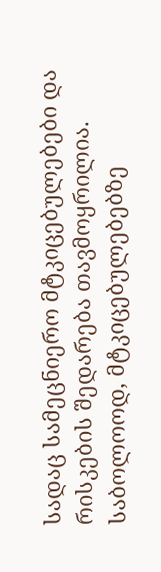სადაც სამეცნიერო მტკიცებულებები და რისკების შედარება თავმოყრილია. საბოლოოდ, მტკიცებულებებზე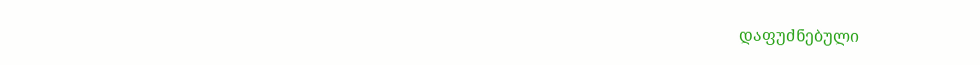დაფუძნებული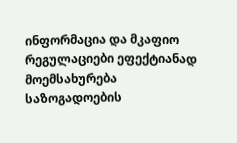ინფორმაცია და მკაფიო რეგულაციები ეფექტიანად მოემსახურება საზოგადოების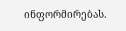ინფორმირებას.